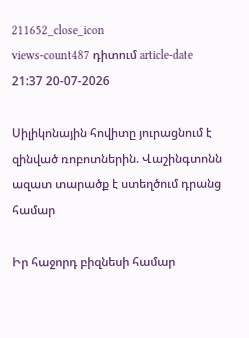211652_close_icon
views-count487 դիտում article-date 21:37 20-07-2026

Սիլիկոնային հովիտը յուրացնում է զինված ռոբոտներին. Վաշինգտոնն ազատ տարածք է ստեղծում դրանց համար

Իր հաջորդ բիզնեսի համար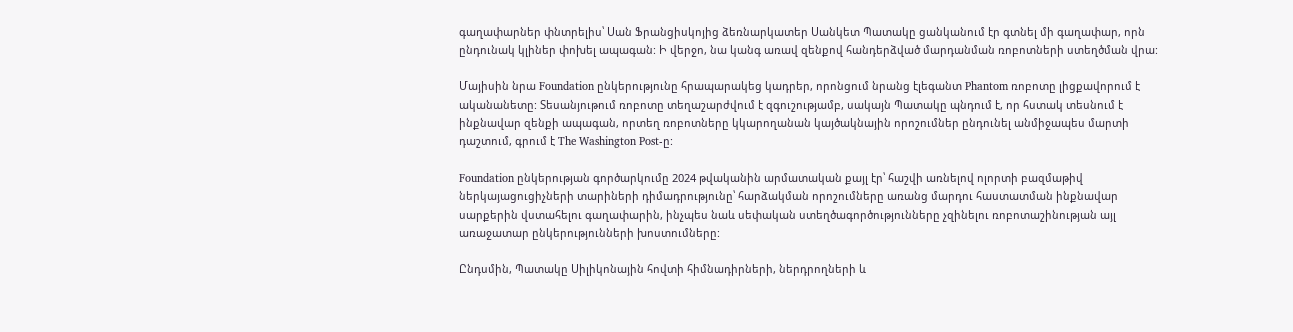գաղափարներ փնտրելիս՝ Սան Ֆրանցիսկոյից ձեռնարկատեր Սանկետ Պատակը ցանկանում էր գտնել մի գաղափար, որն ընդունակ կլիներ փոխել ապագան: Ի վերջո, նա կանգ առավ զենքով հանդերձված մարդանման ռոբոտների ստեղծման վրա:

Մայիսին նրա Foundation ընկերությունը հրապարակեց կադրեր, որոնցում նրանց էլեգանտ Phantom ռոբոտը լիցքավորում է ականանետը: Տեսանյութում ռոբոտը տեղաշարժվում է զգուշությամբ, սակայն Պատակը պնդում է, որ հստակ տեսնում է ինքնավար զենքի ապագան, որտեղ ռոբոտները կկարողանան կայծակնային որոշումներ ընդունել անմիջապես մարտի դաշտում, գրում է The Washington Post-ը:

Foundation ընկերության գործարկումը 2024 թվականին արմատական քայլ էր՝ հաշվի առնելով ոլորտի բազմաթիվ ներկայացուցիչների տարիների դիմադրությունը՝ հարձակման որոշումները առանց մարդու հաստատման ինքնավար սարքերին վստահելու գաղափարին, ինչպես նաև սեփական ստեղծագործությունները չզինելու ռոբոտաշինության այլ առաջատար ընկերությունների խոստումները:

Ընդսմին, Պատակը Սիլիկոնային հովտի հիմնադիրների, ներդրողների և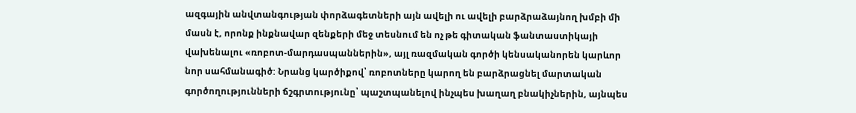ազգային անվտանգության փորձագետների այն ավելի ու ավելի բարձրաձայնող խմբի մի մասն է, որոնք ինքնավար զենքերի մեջ տեսնում են ոչ թե գիտական ֆանտաստիկայի վախենալու «ռոբոտ-մարդասպաններին», այլ ռազմական գործի կենսականորեն կարևոր նոր սահմանագիծ: Նրանց կարծիքով՝ ռոբոտները կարող են բարձրացնել մարտական գործողությունների ճշգրտությունը՝ պաշտպանելով ինչպես խաղաղ բնակիչներին, այնպես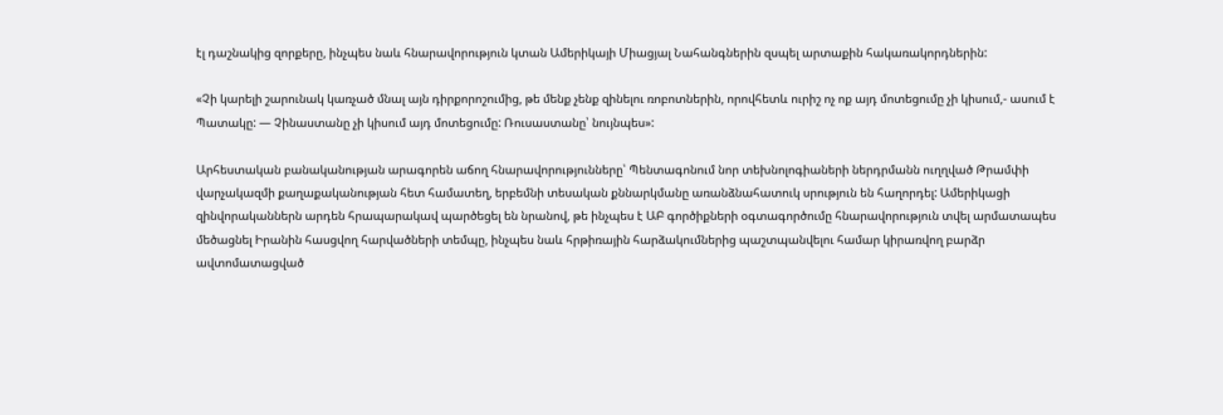էլ դաշնակից զորքերը, ինչպես նաև հնարավորություն կտան Ամերիկայի Միացյալ Նահանգներին զսպել արտաքին հակառակորդներին:

«Չի կարելի շարունակ կառչած մնալ այն դիրքորոշումից, թե մենք չենք զինելու ռոբոտներին, որովհետև ուրիշ ոչ ոք այդ մոտեցումը չի կիսում,- ասում է Պատակը: — Չինաստանը չի կիսում այդ մոտեցումը: Ռուսաստանը՝ նույնպես»:

Արհեստական բանականության արագորեն աճող հնարավորությունները՝ Պենտագոնում նոր տեխնոլոգիաների ներդրմանն ուղղված Թրամփի վարչակազմի քաղաքականության հետ համատեղ, երբեմնի տեսական քննարկմանը առանձնահատուկ սրություն են հաղորդել: Ամերիկացի զինվորականներն արդեն հրապարակավ պարծեցել են նրանով, թե ինչպես է ԱԲ գործիքների օգտագործումը հնարավորություն տվել արմատապես մեծացնել Իրանին հասցվող հարվածների տեմպը, ինչպես նաև հրթիռային հարձակումներից պաշտպանվելու համար կիրառվող բարձր ավտոմատացված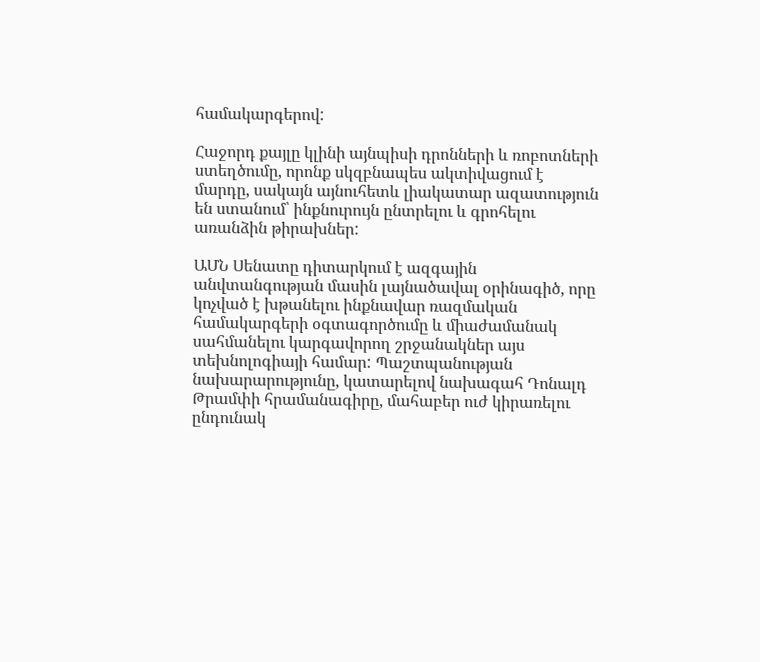համակարգերով:

Հաջորդ քայլը կլինի այնպիսի դրոնների և ռոբոտների ստեղծումը, որոնք սկզբնապես ակտիվացում է մարդը, սակայն այնուհետև լիակատար ազատություն են ստանում՝ ինքնուրույն ընտրելու և գրոհելու առանձին թիրախներ:

ԱՄՆ Սենատը դիտարկում է ազգային անվտանգության մասին լայնածավալ օրինագիծ, որը կոչված է խթանելու ինքնավար ռազմական համակարգերի օգտագործումը և միաժամանակ սահմանելու կարգավորող շրջանակներ այս տեխնոլոգիայի համար: Պաշտպանության նախարարությունը, կատարելով նախագահ Դոնալդ Թրամփի հրամանագիրը, մահաբեր ուժ կիրառելու ընդունակ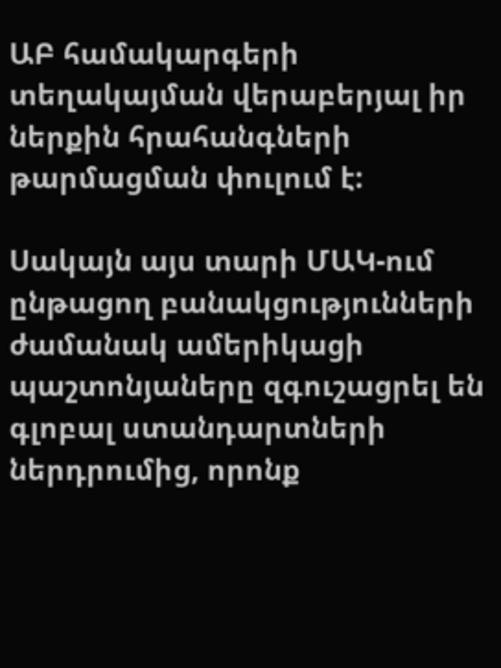ԱԲ համակարգերի տեղակայման վերաբերյալ իր ներքին հրահանգների թարմացման փուլում է:

Սակայն այս տարի ՄԱԿ-ում ընթացող բանակցությունների ժամանակ ամերիկացի պաշտոնյաները զգուշացրել են գլոբալ ստանդարտների ներդրումից, որոնք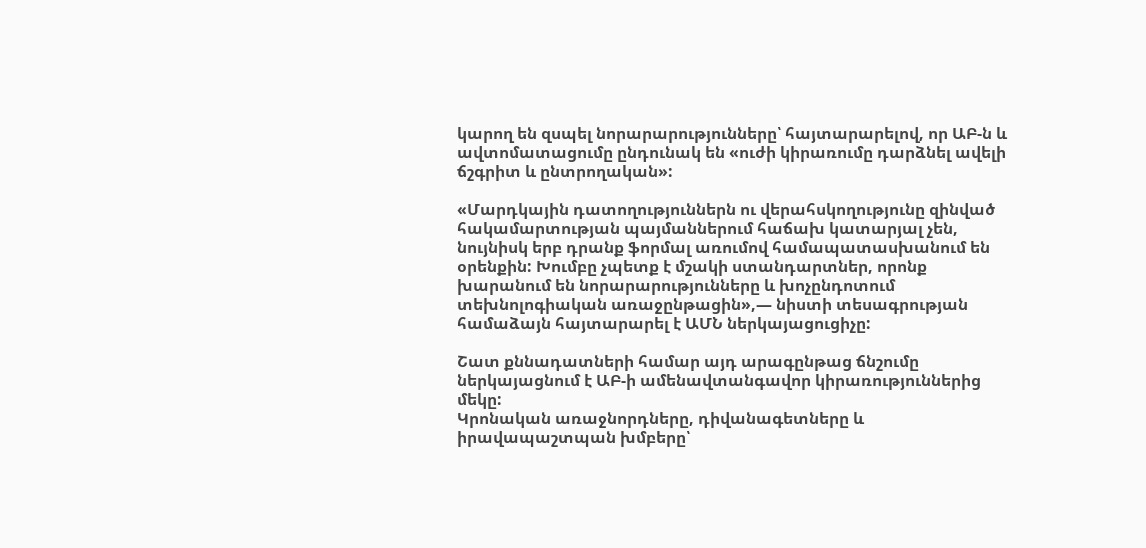կարող են զսպել նորարարությունները՝ հայտարարելով, որ ԱԲ-ն և ավտոմատացումը ընդունակ են «ուժի կիրառումը դարձնել ավելի ճշգրիտ և ընտրողական»:

«Մարդկային դատողություններն ու վերահսկողությունը զինված հակամարտության պայմաններում հաճախ կատարյալ չեն, նույնիսկ երբ դրանք ֆորմալ առումով համապատասխանում են օրենքին: Խումբը չպետք է մշակի ստանդարտներ, որոնք խարանում են նորարարությունները և խոչընդոտում տեխնոլոգիական առաջընթացին»,— նիստի տեսագրության համաձայն հայտարարել է ԱՄՆ ներկայացուցիչը:

Շատ քննադատների համար այդ արագընթաց ճնշումը ներկայացնում է ԱԲ-ի ամենավտանգավոր կիրառություններից մեկը:
Կրոնական առաջնորդները, դիվանագետները և իրավապաշտպան խմբերը՝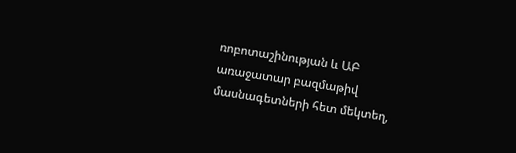ռոբոտաշինության և ԱԲ առաջատար բազմաթիվ մասնագետների հետ մեկտեղ,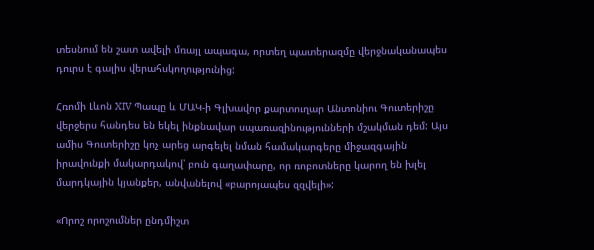տեսնում են շատ ավելի մռայլ ապագա, որտեղ պատերազմը վերջնականապես դուրս է գալիս վերահսկողությունից:

Հռոմի Լևոն XIV Պապը և ՄԱԿ-ի Գլխավոր քարտուղար Անտոնիու Գուտերիշը վերջերս հանդես են եկել ինքնավար սպառազինությունների մշակման դեմ: Այս ամիս Գուտերիշը կոչ արեց արգելել նման համակարգերը միջազգային իրավունքի մակարդակով՝ բուն գաղափարը, որ ռոբոտները կարող են խլել մարդկային կյանքեր, անվանելով «բարոյապես զզվելի»:

«Որոշ որոշումներ ընդմիշտ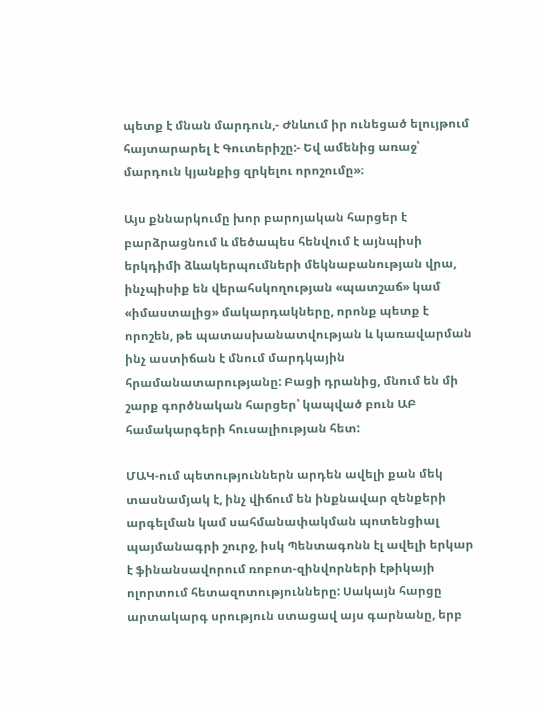պետք է մնան մարդուն,- Ժնևում իր ունեցած ելույթում հայտարարել է Գուտերիշը:- Եվ ամենից առաջ՝ մարդուն կյանքից զրկելու որոշումը»։

Այս քննարկումը խոր բարոյական հարցեր է բարձրացնում և մեծապես հենվում է այնպիսի երկդիմի ձևակերպումների մեկնաբանության վրա, ինչպիսիք են վերահսկողության «պատշաճ» կամ «իմաստալից» մակարդակները, որոնք պետք է որոշեն, թե պատասխանատվության և կառավարման ինչ աստիճան է մնում մարդկային հրամանատարությանը: Բացի դրանից, մնում են մի շարք գործնական հարցեր՝ կապված բուն ԱԲ համակարգերի հուսալիության հետ:

ՄԱԿ-ում պետություններն արդեն ավելի քան մեկ տասնամյակ է, ինչ վիճում են ինքնավար զենքերի արգելման կամ սահմանափակման պոտենցիալ պայմանագրի շուրջ, իսկ Պենտագոնն էլ ավելի երկար է ֆինանսավորում ռոբոտ-զինվորների էթիկայի ոլորտում հետազոտությունները: Սակայն հարցը արտակարգ սրություն ստացավ այս գարնանը, երբ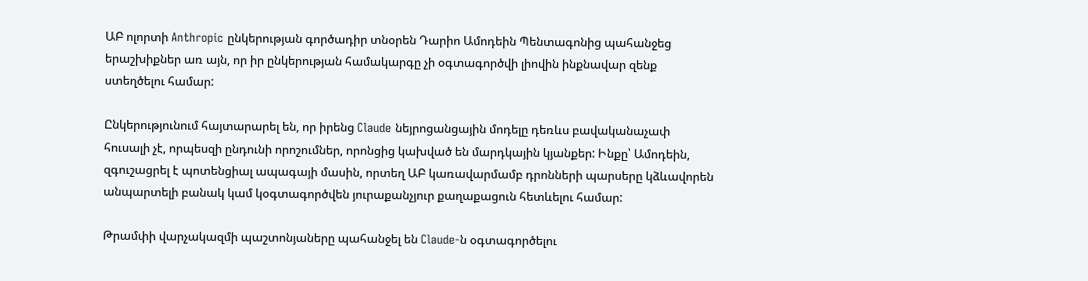ԱԲ ոլորտի Anthropic ընկերության գործադիր տնօրեն Դարիո Ամոդեին Պենտագոնից պահանջեց երաշխիքներ առ այն, որ իր ընկերության համակարգը չի օգտագործվի լիովին ինքնավար զենք ստեղծելու համար:

Ընկերությունում հայտարարել են, որ իրենց Claude նեյրոցանցային մոդելը դեռևս բավականաչափ հուսալի չէ, որպեսզի ընդունի որոշումներ, որոնցից կախված են մարդկային կյանքեր: Ինքը՝ Ամոդեին, զգուշացրել է պոտենցիալ ապագայի մասին, որտեղ ԱԲ կառավարմամբ դրոնների պարսերը կձևավորեն անպարտելի բանակ կամ կօգտագործվեն յուրաքանչյուր քաղաքացուն հետևելու համար:

Թրամփի վարչակազմի պաշտոնյաները պահանջել են Claude-ն օգտագործելու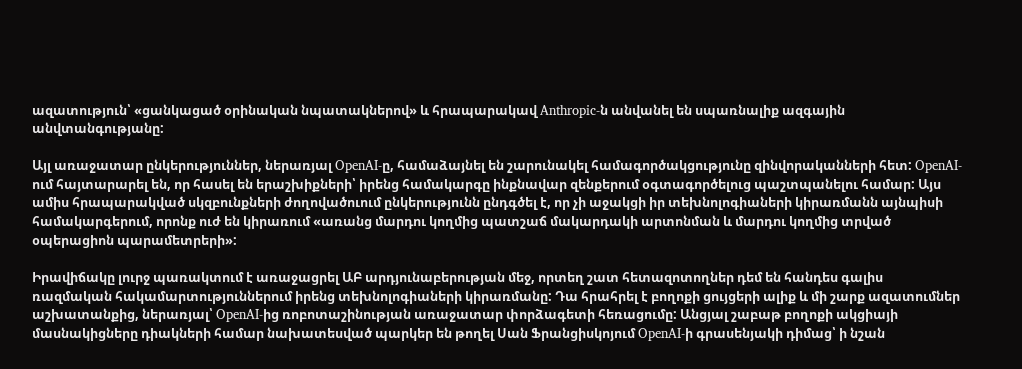ազատություն՝ «ցանկացած օրինական նպատակներով» և հրապարակավ Anthropic-ն անվանել են սպառնալիք ազգային անվտանգությանը:

Այլ առաջատար ընկերություններ, ներառյալ OpenAI-ը, համաձայնել են շարունակել համագործակցությունը զինվորականների հետ: OpenAI-ում հայտարարել են, որ հասել են երաշխիքների՝ իրենց համակարգը ինքնավար զենքերում օգտագործելուց պաշտպանելու համար: Այս ամիս հրապարակված սկզբունքների ժողովածուում ընկերությունն ընդգծել է, որ չի աջակցի իր տեխնոլոգիաների կիրառմանն այնպիսի համակարգերում, որոնք ուժ են կիրառում «առանց մարդու կողմից պատշաճ մակարդակի արտոնման և մարդու կողմից տրված օպերացիոն պարամետրերի»:

Իրավիճակը լուրջ պառակտում է առաջացրել ԱԲ արդյունաբերության մեջ, որտեղ շատ հետազոտողներ դեմ են հանդես գալիս ռազմական հակամարտություններում իրենց տեխնոլոգիաների կիրառմանը: Դա հրահրել է բողոքի ցույցերի ալիք և մի շարք ազատումներ աշխատանքից, ներառյալ՝ OpenAI-ից ռոբոտաշինության առաջատար փորձագետի հեռացումը: Անցյալ շաբաթ բողոքի ակցիայի մասնակիցները դիակների համար նախատեսված պարկեր են թողել Սան Ֆրանցիսկոյում OpenAI-ի գրասենյակի դիմաց՝ ի նշան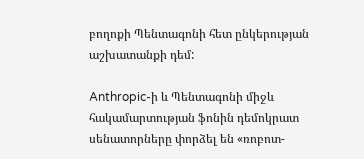բողոքի Պենտագոնի հետ ընկերության աշխատանքի դեմ:

Anthropic-ի և Պենտագոնի միջև հակամարտության ֆոնին դեմոկրատ սենատորները փորձել են «ռոբոտ-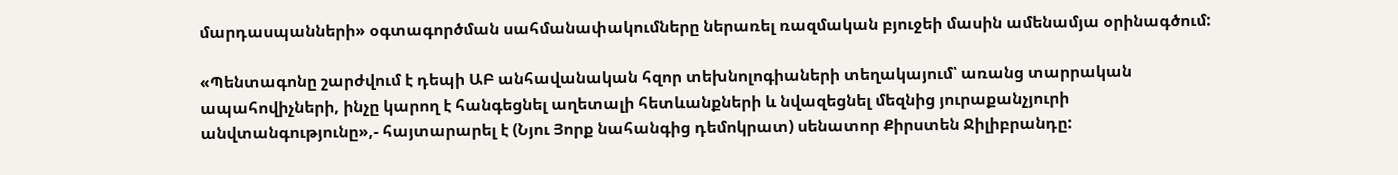մարդասպանների» օգտագործման սահմանափակումները ներառել ռազմական բյուջեի մասին ամենամյա օրինագծում:

«Պենտագոնը շարժվում է դեպի ԱԲ անհավանական հզոր տեխնոլոգիաների տեղակայում՝ առանց տարրական ապահովիչների, ինչը կարող է հանգեցնել աղետալի հետևանքների և նվազեցնել մեզնից յուրաքանչյուրի անվտանգությունը»,- հայտարարել է (Նյու Յորք նահանգից դեմոկրատ) սենատոր Քիրստեն Ջիլիբրանդը: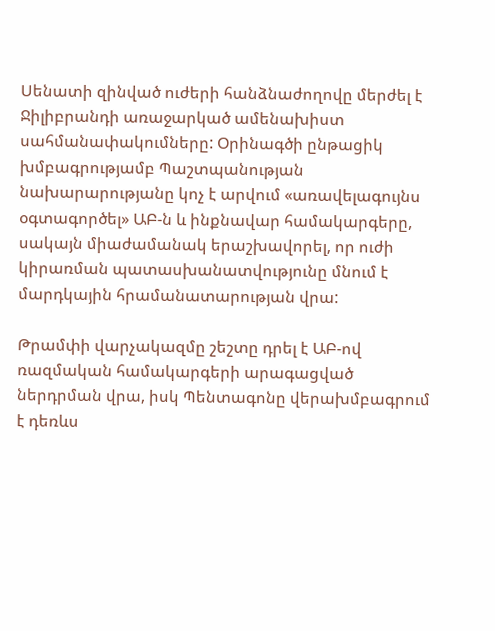Սենատի զինված ուժերի հանձնաժողովը մերժել է Ջիլիբրանդի առաջարկած ամենախիստ սահմանափակումները: Օրինագծի ընթացիկ խմբագրությամբ Պաշտպանության նախարարությանը կոչ է արվում «առավելագույնս օգտագործել» ԱԲ-ն և ինքնավար համակարգերը, սակայն միաժամանակ երաշխավորել, որ ուժի կիրառման պատասխանատվությունը մնում է մարդկային հրամանատարության վրա:

Թրամփի վարչակազմը շեշտը դրել է ԱԲ-ով ռազմական համակարգերի արագացված ներդրման վրա, իսկ Պենտագոնը վերախմբագրում է դեռևս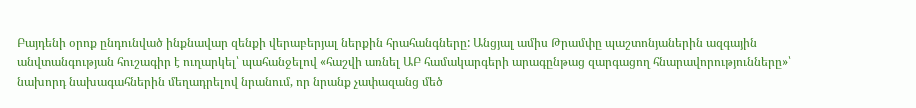Բայդենի օրոք ընդունված ինքնավար զենքի վերաբերյալ ներքին հրահանգները: Անցյալ ամիս Թրամփը պաշտոնյաներին ազգային անվտանգության հուշագիր է ուղարկել՝ պահանջելով «հաշվի առնել ԱԲ համակարգերի արագընթաց զարգացող հնարավորությունները»՝ նախորդ նախագահներին մեղադրելով նրանում, որ նրանք չափազանց մեծ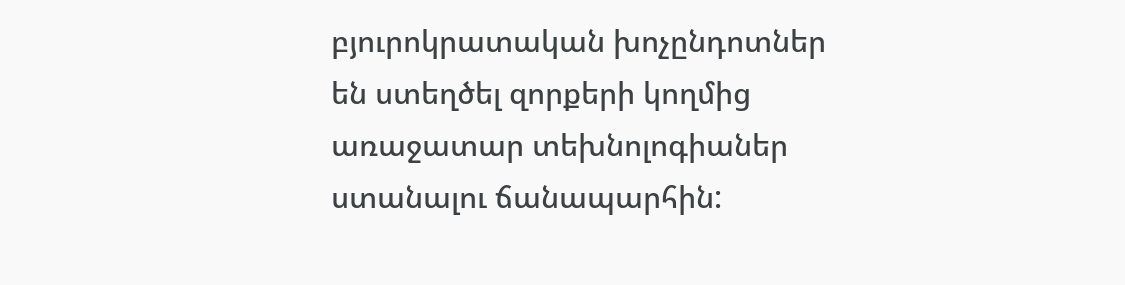բյուրոկրատական խոչընդոտներ են ստեղծել զորքերի կողմից առաջատար տեխնոլոգիաներ ստանալու ճանապարհին: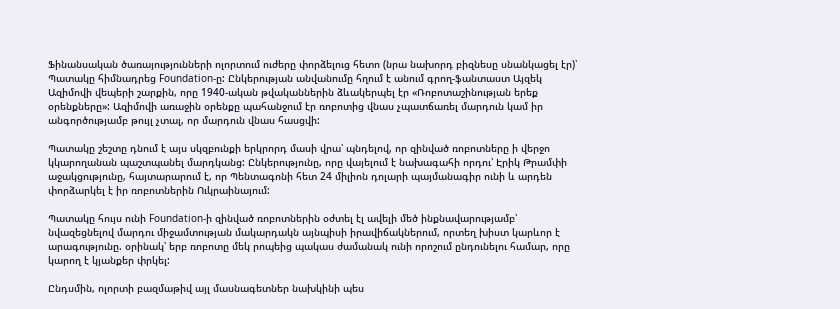Ֆինանսական ծառայությունների ոլորտում ուժերը փորձելուց հետո (նրա նախորդ բիզնեսը սնանկացել էր)՝ Պատակը հիմնադրեց Foundation-ը: Ընկերության անվանումը հղում է անում գրող-ֆանտաստ Այզեկ Ազիմովի վեպերի շարքին, որը 1940-ական թվականներին ձևակերպել էր «Ռոբոտաշինության երեք օրենքները»: Ազիմովի առաջին օրենքը պահանջում էր ռոբոտից վնաս չպատճառել մարդուն կամ իր անգործությամբ թույլ չտալ, որ մարդուն վնաս հասցվի:

Պատակը շեշտը դնում է այս սկզբունքի երկրորդ մասի վրա՝ պնդելով, որ զինված ռոբոտները ի վերջո կկարողանան պաշտպանել մարդկանց: Ընկերությունը, որը վայելում է նախագահի որդու՝ Էրիկ Թրամփի աջակցությունը, հայտարարում է, որ Պենտագոնի հետ 24 միլիոն դոլարի պայմանագիր ունի և արդեն փորձարկել է իր ռոբոտներին Ուկրաինայում:

Պատակը հույս ունի Foundation-ի զինված ռոբոտներին օժտել էլ ավելի մեծ ինքնավարությամբ՝ նվազեցնելով մարդու միջամտության մակարդակն այնպիսի իրավիճակներում, որտեղ խիստ կարևոր է արագությունը. օրինակ՝ երբ ռոբոտը մեկ րոպեից պակաս ժամանակ ունի որոշում ընդունելու համար, որը կարող է կյանքեր փրկել:

Ընդսմին, ոլորտի բազմաթիվ այլ մասնագետներ նախկինի պես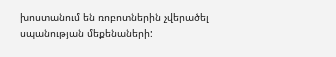խոստանում են ռոբոտներին չվերածել սպանության մեքենաների: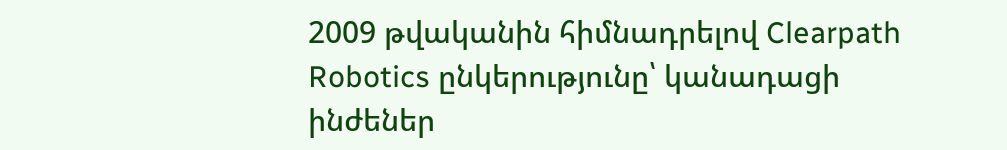2009 թվականին հիմնադրելով Clearpath Robotics ընկերությունը՝ կանադացի ինժեներ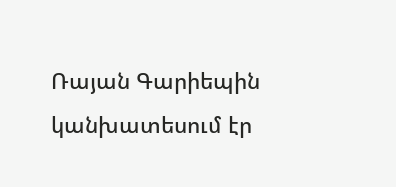Ռայան Գարիեպին կանխատեսում էր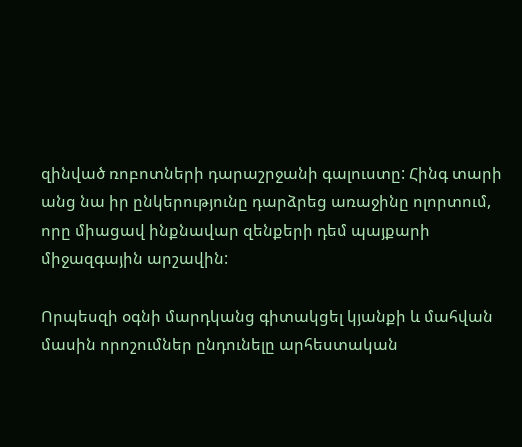զինված ռոբոտների դարաշրջանի գալուստը: Հինգ տարի անց նա իր ընկերությունը դարձրեց առաջինը ոլորտում, որը միացավ ինքնավար զենքերի դեմ պայքարի միջազգային արշավին:

Որպեսզի օգնի մարդկանց գիտակցել կյանքի և մահվան մասին որոշումներ ընդունելը արհեստական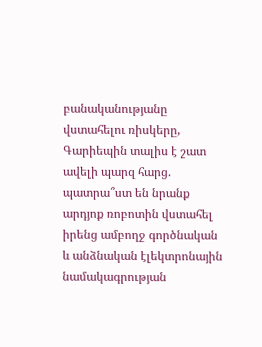բանականությանը վստահելու ռիսկերը, Գարիեպին տալիս է շատ ավելի պարզ հարց. պատրա՞ստ են նրանք արդյոք ռոբոտին վստահել իրենց ամբողջ գործնական և անձնական էլեկտրոնային նամակագրության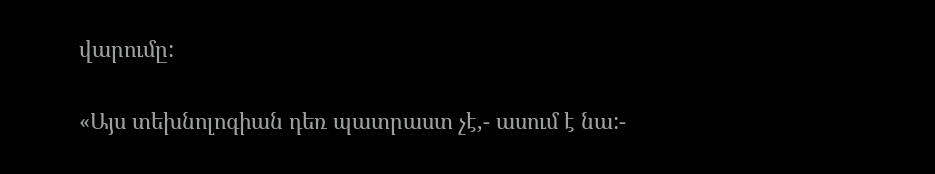վարումը:

«Այս տեխնոլոգիան դեռ պատրաստ չէ,- ասում է նա:-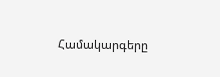Համակարգերը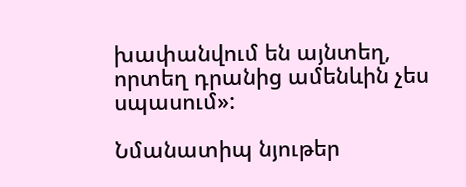խափանվում են այնտեղ, որտեղ դրանից ամենևին չես սպասում»:

Նմանատիպ նյութեր